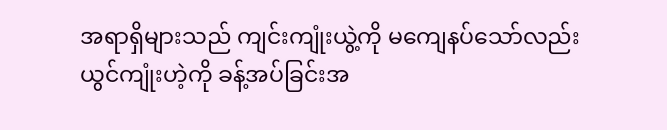အရာရှိများသည် ကျင်းကျုံးယွဲ့ကို မကျေနပ်သော်လည်း ယွင်ကျုံးဟဲ့ကို ခန့်အပ်ခြင်းအ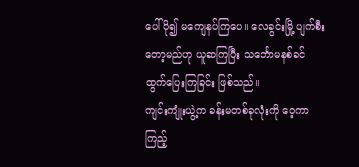ပေါ် ပို၍ မကျေနပ်ကြပေ။ လေခွင်းမြို့ ပျက်စီးတော့မည်ဟု ယူဆကြပြီး သင်္ဘောမနစ်ခင် ထွက်ပြေးကြခြင်း ဖြစ်သည်။
ကျင်းကျုံးယွဲ့က ခန်းမတစ်ခုလုံးကို ဝေ့ကာ ကြည့်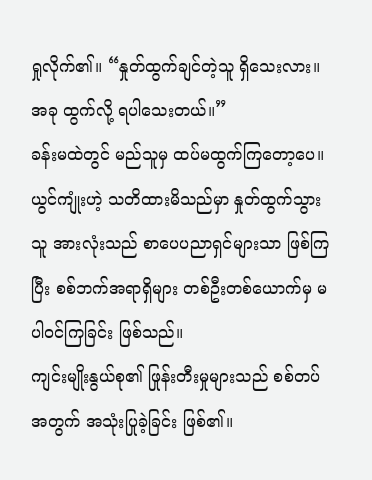ရှုလိုက်၏။ “နှုတ်ထွက်ချင်တဲ့သူ ရှိသေးလား။ အခု ထွက်လို့ ရပါသေးတယ်။”
ခန်းမထဲတွင် မည်သူမှ ထပ်မထွက်ကြတော့ပေ။
ယွင်ကျုံးဟဲ့ သတိထားမိသည်မှာ နှုတ်ထွက်သွားသူ အားလုံးသည် စာပေပညာရှင်များသာ ဖြစ်ကြပြီး စစ်ဘက်အရာရှိများ တစ်ဦးတစ်ယောက်မှ မပါဝင်ကြခြင်း ဖြစ်သည်။
ကျင်းမျိုးနွယ်စု၏ ဖြုန်းတီးမှုများသည် စစ်တပ်အတွက် အသုံးပြုခဲ့ခြင်း ဖြစ်၏။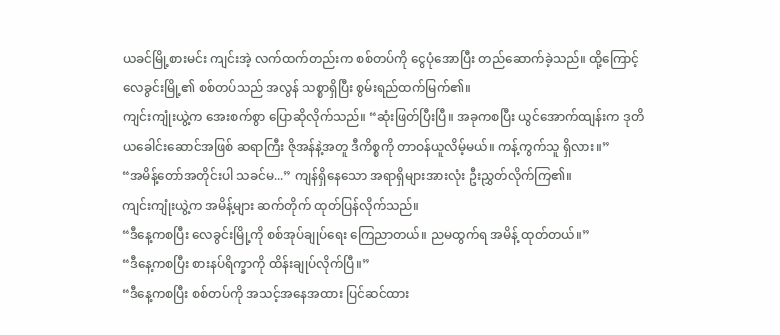ယခင်မြို့စားမင်း ကျင်းအဲ့ လက်ထက်တည်းက စစ်တပ်ကို ငွေပုံအောပြီး တည်ဆောက်ခဲ့သည်။ ထို့ကြောင့် လေခွင်းမြို့၏ စစ်တပ်သည် အလွန် သစ္စာရှိပြီး စွမ်းရည်ထက်မြက်၏။
ကျင်းကျုံးယွဲ့က အေးစက်စွာ ပြောဆိုလိုက်သည်။ “ဆုံးဖြတ်ပြီးပြီ။ အခုကစပြီး ယွင်အောက်ထျန်းက ဒုတိယခေါင်းဆောင်အဖြစ် ဆရာကြီး ဇိုအန်နဲ့အတူ ဒီကိစ္စကို တာဝန်ယူလိမ့်မယ်။ ကန့်ကွက်သူ ရှိလား။”
“အမိန့်တော်အတိုင်းပါ သခင်မ...” ကျန်ရှိနေသော အရာရှိများအားလုံး ဦးညွှတ်လိုက်ကြ၏။
ကျင်းကျုံးယွဲ့က အမိန့်များ ဆက်တိုက် ထုတ်ပြန်လိုက်သည်။
“ဒီနေ့ကစပြီး လေခွင်းမြို့ကို စစ်အုပ်ချုပ်ရေး ကြေညာတယ်။ ညမထွက်ရ အမိန့် ထုတ်တယ်။”
“ဒီနေ့ကစပြီး စားနပ်ရိက္ခာကို ထိန်းချုပ်လိုက်ပြီ။”
“ဒီနေ့ကစပြီး စစ်တပ်ကို အသင့်အနေအထား ပြင်ဆင်ထား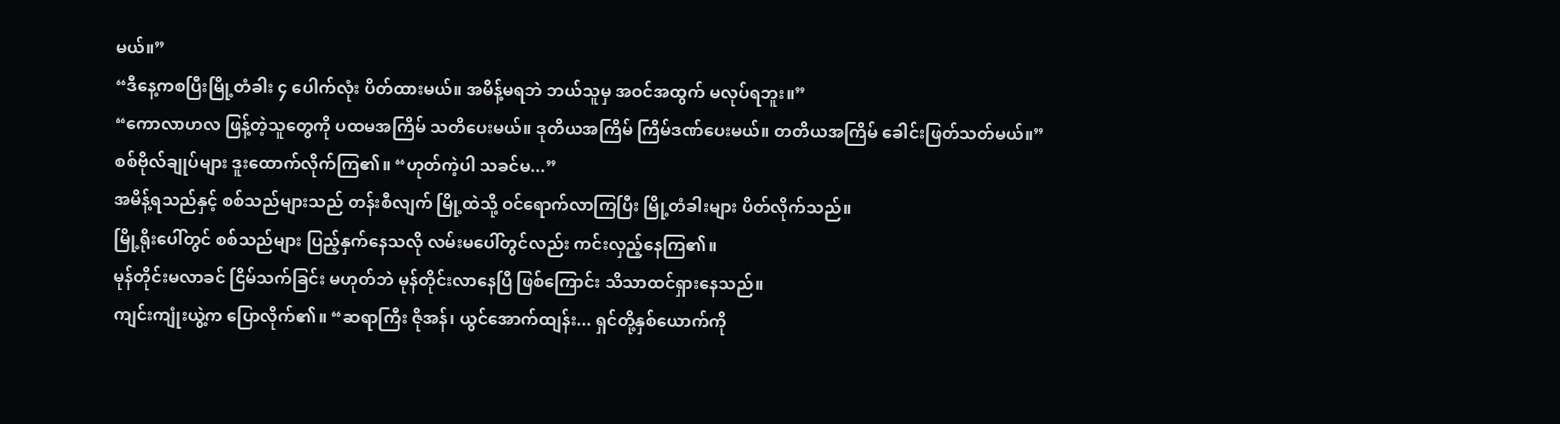မယ်။”
“ဒီနေ့ကစပြီးမြို့တံခါး ၄ ပေါက်လုံး ပိတ်ထားမယ်။ အမိန့်မရဘဲ ဘယ်သူမှ အဝင်အထွက် မလုပ်ရဘူး။”
“ကောလာဟလ ဖြန့်တဲ့သူတွေကို ပထမအကြိမ် သတိပေးမယ်။ ဒုတိယအကြိမ် ကြိမ်ဒဏ်ပေးမယ်။ တတိယအကြိမ် ခေါင်းဖြတ်သတ်မယ်။”
စစ်ဗိုလ်ချုပ်များ ဒူးထောက်လိုက်ကြ၏။ “ဟုတ်ကဲ့ပါ သခင်မ...”
အမိန့်ရသည်နှင့် စစ်သည်များသည် တန်းစီလျက် မြို့ထဲသို့ ဝင်ရောက်လာကြပြီး မြို့တံခါးများ ပိတ်လိုက်သည်။
မြို့ရိုးပေါ်တွင် စစ်သည်များ ပြည့်နှက်နေသလို လမ်းမပေါ်တွင်လည်း ကင်းလှည့်နေကြ၏။
မုန်တိုင်းမလာခင် ငြိမ်သက်ခြင်း မဟုတ်ဘဲ မုန်တိုင်းလာနေပြီ ဖြစ်ကြောင်း သိသာထင်ရှားနေသည်။
ကျင်းကျုံးယွဲ့က ပြောလိုက်၏။ “ဆရာကြီး ဇိုအန်၊ ယွင်အောက်ထျန်း... ရှင်တို့နှစ်ယောက်ကို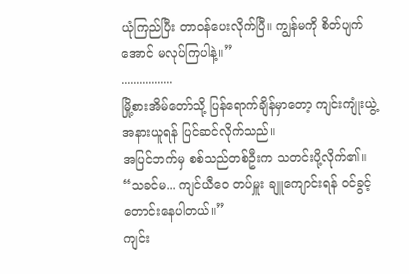ယုံကြည်ပြီး တာဝန်ပေးလိုက်ပြီ။ ကျွန်မကို စိတ်ပျက်အောင် မလုပ်ကြပါနဲ့။”
.................
မြို့စားအိမ်တော်သို့ ပြန်ရောက်ချိန်မှာတော့ ကျင်းကျုံးယွဲ့ အနားယူရန် ပြင်ဆင်လိုက်သည်။
အပြင်ဘက်မှ စစ်သည်တစ်ဦးက သတင်းပို့လိုက်၏။ “သခင်မ... ကျင်ယီဝေ တပ်မှူး ချူကျောင်းရန် ဝင်ခွင့် တောင်းနေပါတယ်။”
ကျင်း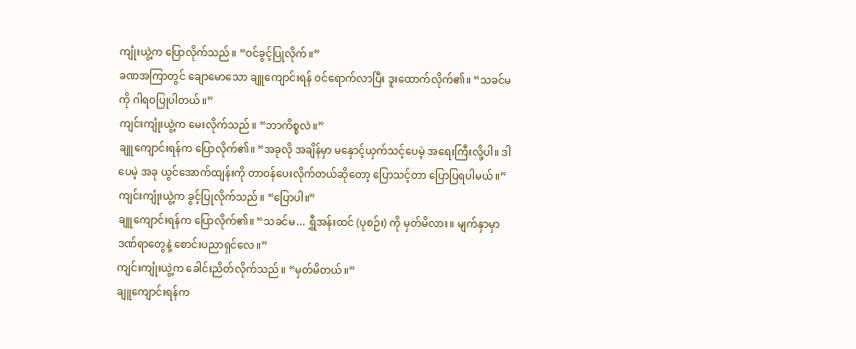ကျုံးယွဲ့က ပြောလိုက်သည်။ “ဝင်ခွင့်ပြုလိုက်။”
ခဏအကြာတွင် ချောမောသော ချူကျောင်းရန် ဝင်ရောက်လာပြီး ဒူးထောက်လိုက်၏။ “သခင်မကို ဂါရဝပြုပါတယ်။”
ကျင်းကျုံးယွဲ့က မေးလိုက်သည်။ “ဘာကိစ္စလဲ။”
ချူကျောင်းရန်က ပြောလိုက်၏။ “အခုလို အချိန်မှာ မနှောင့်ယှက်သင့်ပေမဲ့ အရေးကြီးလို့ပါ။ ဒါပေမဲ့ အခု ယွင်အောက်ထျန်းကို တာဝန်ပေးလိုက်တယ်ဆိုတော့ ပြောသင့်တာ ပြောပြရပါမယ်။”
ကျင်းကျုံးယွဲ့က ခွင့်ပြုလိုက်သည်။ “ပြောပါ။”
ချူကျောင်းရန်က ပြောလိုက်၏။ “သခင်မ... ရွှီအန်းထင် (ပုစဉ်း) ကို မှတ်မိလား။ မျက်နှာမှာ ဒဏ်ရာတွေနဲ့ စောင်းပညာရှင်လေ။”
ကျင်းကျုံးယွဲ့က ခေါင်းညိတ်လိုက်သည်။ “မှတ်မိတယ်။”
ချူကျောင်းရန်က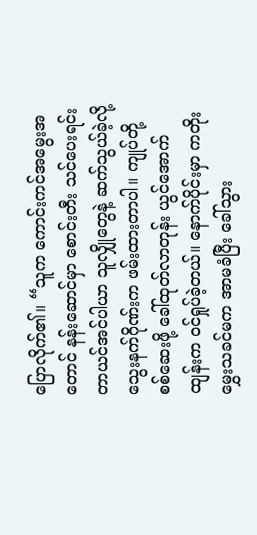ပြောလိုက်၏။ “သူက ကောင်းကင်အမွေးအတောင် နန်းဆောင်မှာ စောင်းတီး သင်ပေးရင်း တာယင်အင်ပါယာ သူလျှိုတွေနဲ့ ဆက်သွယ်ခဲ့လို့ သွေးနက်ဂိုဏ်းက ဖမ်းထားတာပါ။ ကျုပ်တို့ စစ်ဆေးဖို့ ခေါ်ထုတ်လာတုန်း ယွင်အောက်ထျန်းက ဝင်ရှုပ်ခဲ့တယ်။ နောက်ပိုင်းမှာ ကတိုးမွှေးသခင်မက အာမခံပြီး ခေါ်သွား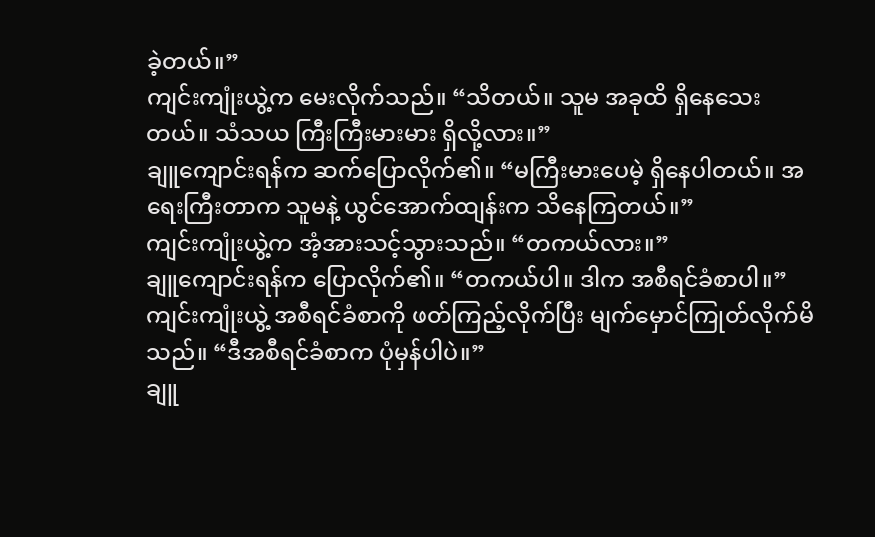ခဲ့တယ်။”
ကျင်းကျုံးယွဲ့က မေးလိုက်သည်။ “သိတယ်။ သူမ အခုထိ ရှိနေသေးတယ်။ သံသယ ကြီးကြီးမားမား ရှိလို့လား။”
ချူကျောင်းရန်က ဆက်ပြောလိုက်၏။ “မကြီးမားပေမဲ့ ရှိနေပါတယ်။ အရေးကြီးတာက သူမနဲ့ ယွင်အောက်ထျန်းက သိနေကြတယ်။”
ကျင်းကျုံးယွဲ့က အံ့အားသင့်သွားသည်။ “တကယ်လား။”
ချူကျောင်းရန်က ပြောလိုက်၏။ “တကယ်ပါ။ ဒါက အစီရင်ခံစာပါ။”
ကျင်းကျုံးယွဲ့ အစီရင်ခံစာကို ဖတ်ကြည့်လိုက်ပြီး မျက်မှောင်ကြုတ်လိုက်မိသည်။ “ဒီအစီရင်ခံစာက ပုံမှန်ပါပဲ။”
ချူ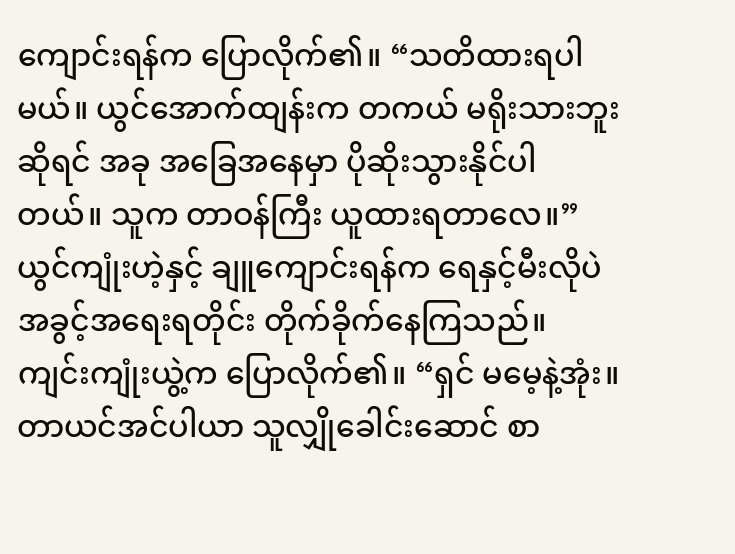ကျောင်းရန်က ပြောလိုက်၏။ “သတိထားရပါမယ်။ ယွင်အောက်ထျန်းက တကယ် မရိုးသားဘူးဆိုရင် အခု အခြေအနေမှာ ပိုဆိုးသွားနိုင်ပါတယ်။ သူက တာဝန်ကြီး ယူထားရတာလေ။”
ယွင်ကျုံးဟဲ့နှင့် ချူကျောင်းရန်က ရေနှင့်မီးလိုပဲ အခွင့်အရေးရတိုင်း တိုက်ခိုက်နေကြသည်။
ကျင်းကျုံးယွဲ့က ပြောလိုက်၏။ “ရှင် မမေ့နဲ့အုံး။ တာယင်အင်ပါယာ သူလျှိုခေါင်းဆောင် စာ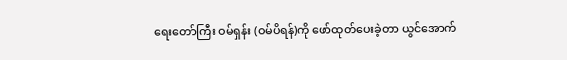ရေးတော်ကြီး ဝမ်ရှန်း (ဝမ်ပိရန်)ကို ဖော်ထုတ်ပေးခဲ့တာ ယွင်အောက်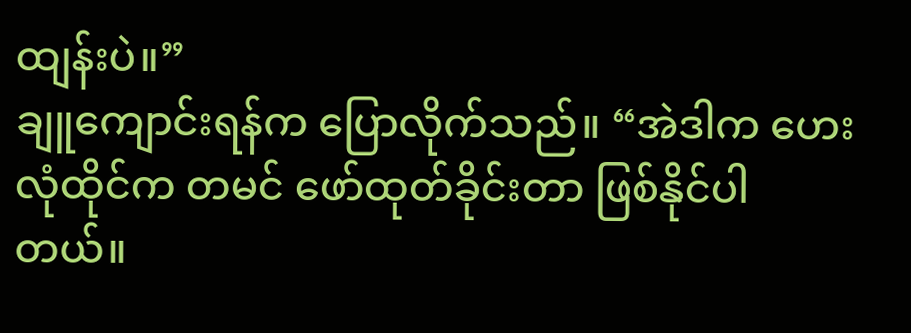ထျန်းပဲ။”
ချူကျောင်းရန်က ပြောလိုက်သည်။ “အဲဒါက ဟေးလုံထိုင်က တမင် ဖော်ထုတ်ခိုင်းတာ ဖြစ်နိုင်ပါတယ်။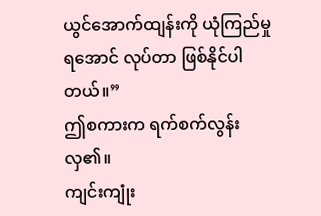ယွင်အောက်ထျန်းကို ယုံကြည်မှု ရအောင် လုပ်တာ ဖြစ်နိုင်ပါတယ်။”
ဤစကားက ရက်စက်လွန်းလှ၏။
ကျင်းကျုံး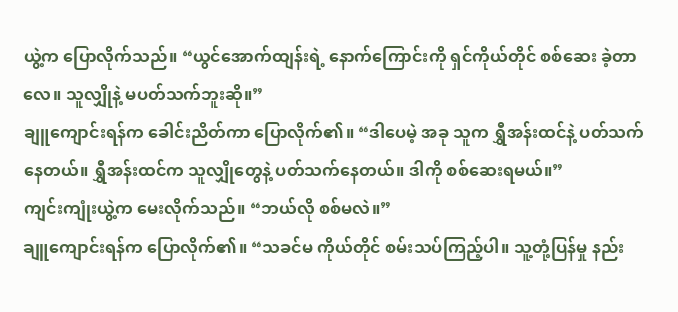ယွဲ့က ပြောလိုက်သည်။ “ယွင်အောက်ထျန်းရဲ့ နောက်ကြောင်းကို ရှင်ကိုယ်တိုင် စစ်ဆေး ခဲ့တာလေ။ သူလျှိုနဲ့ မပတ်သက်ဘူးဆို။”
ချူကျောင်းရန်က ခေါင်းညိတ်ကာ ပြောလိုက်၏။ “ဒါပေမဲ့ အခု သူက ရွှီအန်းထင်နဲ့ ပတ်သက်နေတယ်။ ရွှီအန်းထင်က သူလျှိုတွေနဲ့ ပတ်သက်နေတယ်။ ဒါကို စစ်ဆေးရမယ်။”
ကျင်းကျုံးယွဲ့က မေးလိုက်သည်။ “ဘယ်လို စစ်မလဲ။”
ချူကျောင်းရန်က ပြောလိုက်၏။ “သခင်မ ကိုယ်တိုင် စမ်းသပ်ကြည့်ပါ။ သူ့တုံ့ပြန်မှု နည်း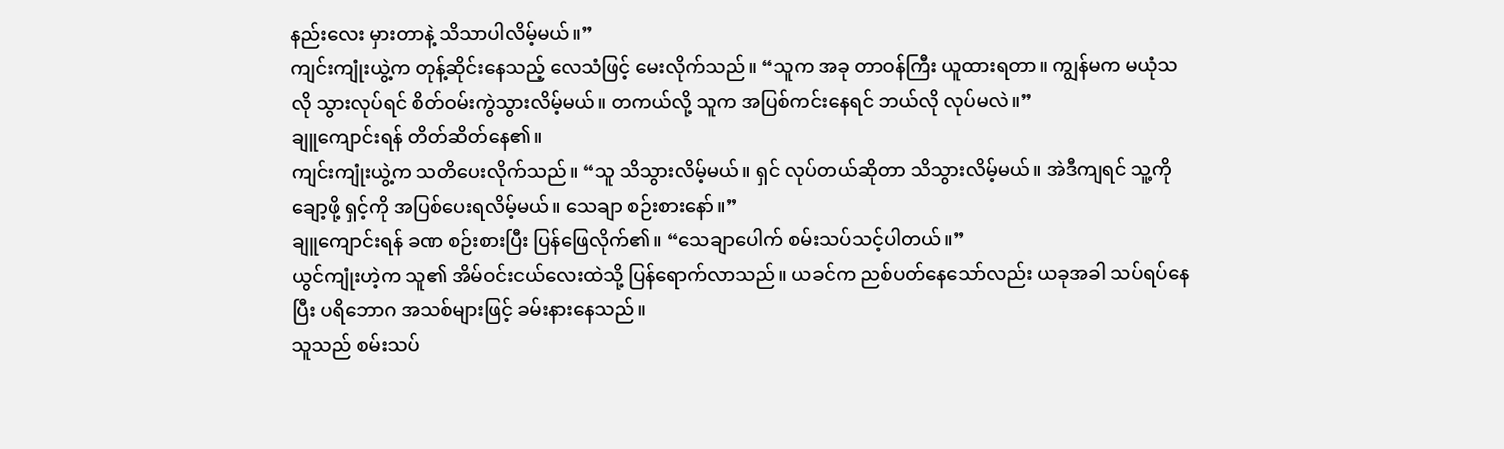နည်းလေး မှားတာနဲ့ သိသာပါလိမ့်မယ်။”
ကျင်းကျုံးယွဲ့က တုန့်ဆိုင်းနေသည့် လေသံဖြင့် မေးလိုက်သည်။ “သူက အခု တာဝန်ကြီး ယူထားရတာ။ ကျွန်မက မယုံသလို သွားလုပ်ရင် စိတ်ဝမ်းကွဲသွားလိမ့်မယ်။ တကယ်လို့ သူက အပြစ်ကင်းနေရင် ဘယ်လို လုပ်မလဲ။”
ချူကျောင်းရန် တိတ်ဆိတ်နေ၏။
ကျင်းကျုံးယွဲ့က သတိပေးလိုက်သည်။ “သူ သိသွားလိမ့်မယ်။ ရှင် လုပ်တယ်ဆိုတာ သိသွားလိမ့်မယ်။ အဲဒီကျရင် သူ့ကို ချော့ဖို့ ရှင့်ကို အပြစ်ပေးရလိမ့်မယ်။ သေချာ စဉ်းစားနော်။”
ချူကျောင်းရန် ခဏ စဉ်းစားပြီး ပြန်ဖြေလိုက်၏။ “သေချာပေါက် စမ်းသပ်သင့်ပါတယ်။”
ယွင်ကျုံးဟဲ့က သူ၏ အိမ်ဝင်းငယ်လေးထဲသို့ ပြန်ရောက်လာသည်။ ယခင်က ညစ်ပတ်နေသော်လည်း ယခုအခါ သပ်ရပ်နေပြီး ပရိဘောဂ အသစ်များဖြင့် ခမ်းနားနေသည်။
သူသည် စမ်းသပ်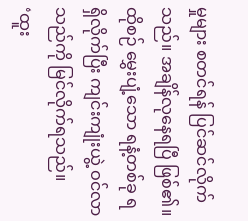မှုများ စတင်ရန် ပြင်ဆင်လိုက်သည်။ အချိန်လုနေရပြီ ဖြစ်၏။
ထိုစဉ် မွှေးပျံ့သော ရနံ့တစ်ခု ရရှိလိုက်ပြီး ကျင်းကျုံးယွဲ့ ဝင်လာသည်ကို မြင်လိုက်ရသည်။
‘ထူး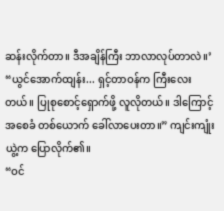ဆန်းလိုက်တာ။ ဒီအချိန်ကြီး ဘာလာလုပ်တာလဲ။’
“ယွင်အောက်ထျန်း... ရှင့်တာဝန်က ကြီးလေးတယ်။ ပြုစုစောင့်ရှောက်ဖို့ လူလိုတယ်။ ဒါကြောင့် အစေခံ တစ်ယောက် ခေါ်လာပေးတာ။” ကျင်းကျုံးယွဲ့က ပြောလိုက်၏။
“ဝင်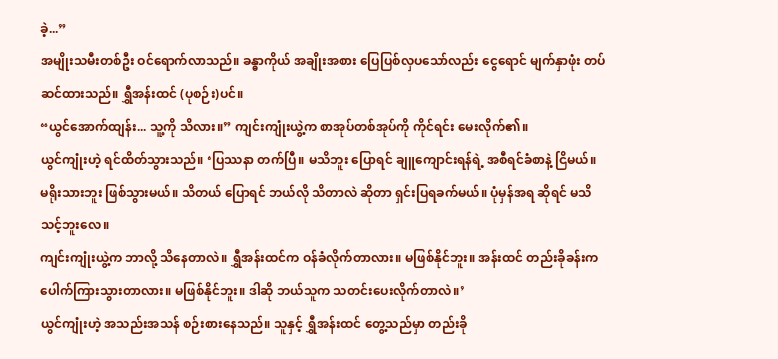ခဲ့...”
အမျိုးသမီးတစ်ဦး ဝင်ရောက်လာသည်။ ခန္ဓာကိုယ် အချိုးအစား ပြေပြစ်လှပသော်လည်း ငွေရောင် မျက်နှာဖုံး တပ်ဆင်ထားသည်။ ရွှီအန်းထင် (ပုစဉ်း)ပင်။
“ယွင်အောက်ထျန်း... သူ့ကို သိလား။” ကျင်းကျုံးယွဲ့က စာအုပ်တစ်အုပ်ကို ကိုင်ရင်း မေးလိုက်၏။
ယွင်ကျုံးဟဲ့ ရင်ထိတ်သွားသည်။ ‘ပြဿနာ တက်ပြီ။ မသိဘူး ပြောရင် ချူကျောင်းရန်ရဲ့ အစီရင်ခံစာနဲ့ ငြိမယ်။ မရိုးသားဘူး ဖြစ်သွားမယ်။ သိတယ် ပြောရင် ဘယ်လို သိတာလဲ ဆိုတာ ရှင်းပြရခက်မယ်။ ပုံမှန်အရ ဆိုရင် မသိသင့်ဘူးလေ။
ကျင်းကျုံးယွဲ့က ဘာလို့ သိနေတာလဲ။ ရွှီအန်းထင်က ဝန်ခံလိုက်တာလား။ မဖြစ်နိုင်ဘူး။ အန်းထင် တည်းခိုခန်းက ပေါက်ကြားသွားတာလား။ မဖြစ်နိုင်ဘူး။ ဒါဆို ဘယ်သူက သတင်းပေးလိုက်တာလဲ။’
ယွင်ကျုံးဟဲ့ အသည်းအသန် စဉ်းစားနေသည်။ သူနှင့် ရွှီအန်းထင် တွေ့သည်မှာ တည်းခို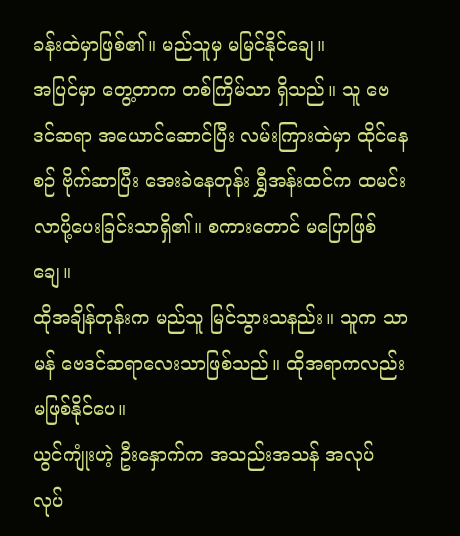ခန်းထဲမှာဖြစ်၏။ မည်သူမှ မမြင်နိုင်ချေ။
အပြင်မှာ တွေ့တာက တစ်ကြိမ်သာ ရှိသည်။ သူ ဗေဒင်ဆရာ အယောင်ဆောင်ပြီး လမ်းကြားထဲမှာ ထိုင်နေစဉ် ဗိုက်ဆာပြီး အေးခဲနေတုန်း ရွှီအန်းထင်က ထမင်းလာပို့ပေးခြင်းသာရှိ၏။ စကားတောင် မပြောဖြစ်ချေ။
ထိုအချိန်တုန်းက မည်သူ မြင်သွားသနည်း။ သူက သာမန် ဗေဒင်ဆရာလေးသာဖြစ်သည်။ ထိုအရာကလည်း မဖြစ်နိုင်ပေ။
ယွင်ကျုံးဟဲ့ ဦးနှောက်က အသည်းအသန် အလုပ် လုပ်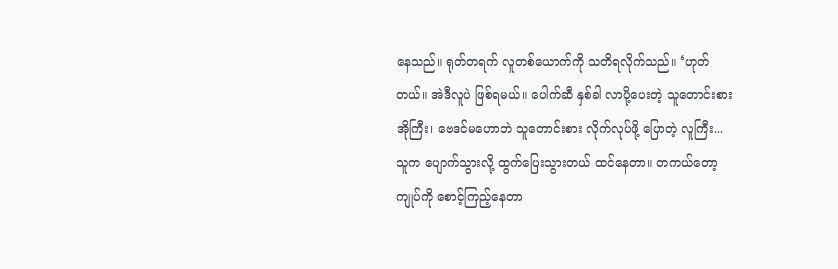နေသည်။ ရုတ်တရက် လူတစ်ယောက်ကို သတိရလိုက်သည်။ ‘ဟုတ်တယ်။ အဲဒီလူပဲ ဖြစ်ရမယ်။ ပေါက်ဆီ နှစ်ခါ လာပို့ပေးတဲ့ သူတောင်းစားအိုကြီး၊ ဗေဒင်မဟောဘဲ သူတောင်းစား လိုက်လုပ်ဖို့ ပြောတဲ့ လူကြီး... သူက ပျောက်သွားလို့ ထွက်ပြေးသွားတယ် ထင်နေတာ။ တကယ်တော့ ကျုပ်ကို စောင့်ကြည့်နေတာ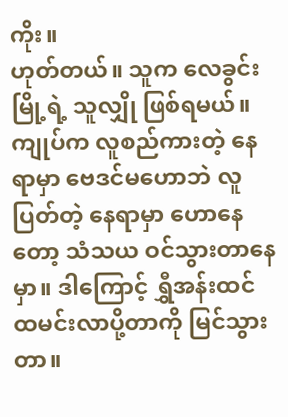ကိုး။
ဟုတ်တယ်။ သူက လေခွင်းမြို့ရဲ့ သူလျှို ဖြစ်ရမယ်။ ကျုပ်က လူစည်ကားတဲ့ နေရာမှာ ဗေဒင်မဟောဘဲ လူပြတ်တဲ့ နေရာမှာ ဟောနေတော့ သံသယ ဝင်သွားတာနေမှာ။ ဒါကြောင့် ရွှီအန်းထင် ထမင်းလာပို့တာကို မြင်သွားတာ။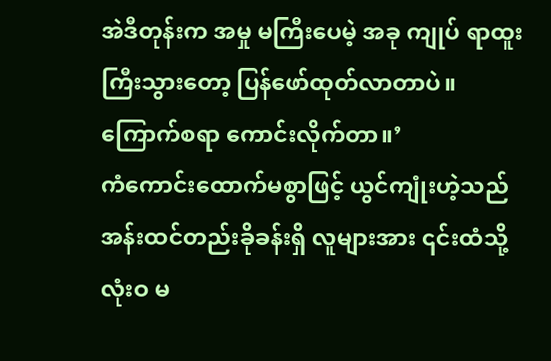အဲဒီတုန်းက အမှု မကြီးပေမဲ့ အခု ကျုပ် ရာထူးကြီးသွားတော့ ပြန်ဖော်ထုတ်လာတာပဲ။ ကြောက်စရာ ကောင်းလိုက်တာ။’
ကံကောင်းထောက်မစွာဖြင့် ယွင်ကျုံးဟဲ့သည် အန်းထင်တည်းခိုခန်းရှိ လူများအား ၎င်းထံသို့ လုံးဝ မ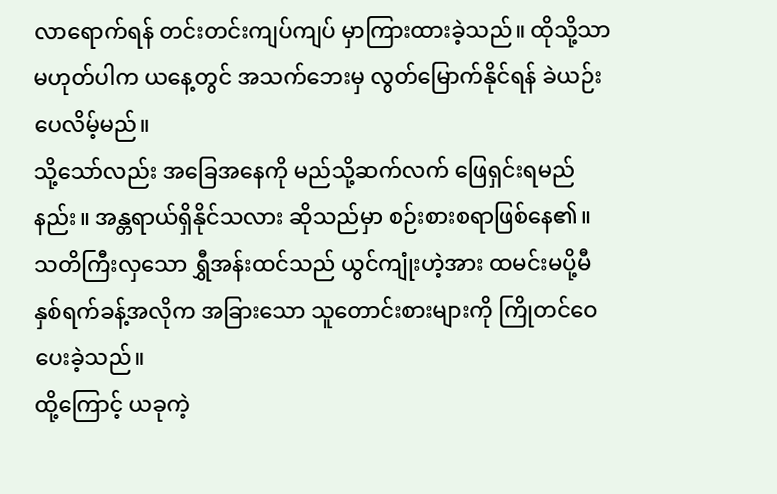လာရောက်ရန် တင်းတင်းကျပ်ကျပ် မှာကြားထားခဲ့သည်။ ထိုသို့သာ မဟုတ်ပါက ယနေ့တွင် အသက်ဘေးမှ လွတ်မြောက်နိုင်ရန် ခဲယဉ်းပေလိမ့်မည်။
သို့သော်လည်း အခြေအနေကို မည်သို့ဆက်လက် ဖြေရှင်းရမည်နည်း။ အန္တရာယ်ရှိနိုင်သလား ဆိုသည်မှာ စဉ်းစားစရာဖြစ်နေ၏။
သတိကြီးလှသော ရွှီအန်းထင်သည် ယွင်ကျုံးဟဲ့အား ထမင်းမပို့မီ နှစ်ရက်ခန့်အလိုက အခြားသော သူတောင်းစားများကို ကြိုတင်ဝေပေးခဲ့သည်။
ထို့ကြောင့် ယခုကဲ့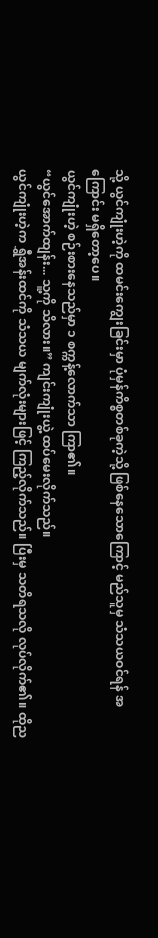သို့ ယွင်ကျုံးဟဲ့ကို ထမင်းကျွေးခြင်းမှာ ပုံမှန်ကိစ္စတစ်ခုကဲ့သို့ ဖြစ်နေသောကြောင့် မည်သူမှ သံသယဝင်ရန် အကြောင်း မရှိတော့ပေ။
ယွင်ကျုံးဟဲ့ စဉ်းစားနေသည်မှာ ၁ စက္ကန့်လောက်သာ ကြာ၏။
“ယွင်အောက်ထျန်း... သူ့ကို သိလား။” ကျင်းကျုံးယွဲ့ ထပ်မေးလိုက်သည်။
ယွင်ကျုံးဟဲ့က ရွှီအန်းထင်ကို သံသယ မျက်လုံးများဖြင့် ကြည့်လိုက်သည်။ ပြီးမှ သတိရသလို လုပ်လိုက်၏။ ထိုည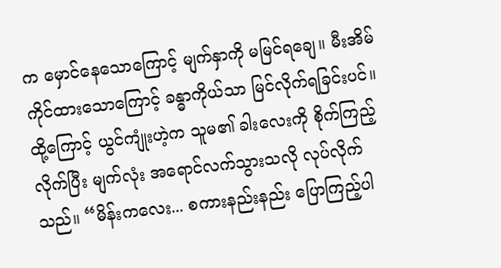က မှောင်နေသောကြောင့် မျက်နှာကို မမြင်ရချေ။ မီးအိမ်ကိုင်ထားသောကြောင့် ခန္ဓာကိုယ်သာ မြင်လိုက်ရခြင်းပင်။
ထို့ကြောင့် ယွင်ကျုံးဟဲ့က သူမ၏ ခါးလေးကို စိုက်ကြည့်လိုက်ပြီး မျက်လုံး အရောင်လက်သွားသလို လုပ်လိုက်သည်။ “မိန်းကလေး... စကားနည်းနည်း ပြောကြည့်ပါ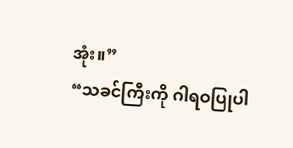အုံး။”
“သခင်ကြီးကို ဂါရဝပြုပါ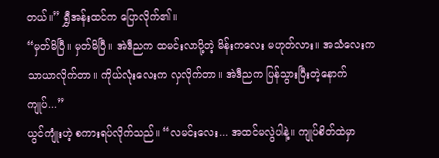တယ်။” ရွှီအန်းထင်က ပြောလိုက်၏။
“မှတ်မိပြီ။ မှတ်မိပြီ။ အဲဒီညက ထမင်းလာပို့တဲ့ မိန်းကလေး မဟုတ်လား။ အသံလေးက သာယာလိုက်တာ။ ကိုယ်လုံးလေးက လှလိုက်တာ။ အဲဒီညက ပြန်သွားပြီးတဲ့နောက် ကျုပ်...”
ယွင်ကျုံးဟဲ့ စကားရပ်လိုက်သည်။ “လမင်းလေး... အထင်မလွဲပါနဲ့။ ကျုပ်စိတ်ထဲမှာ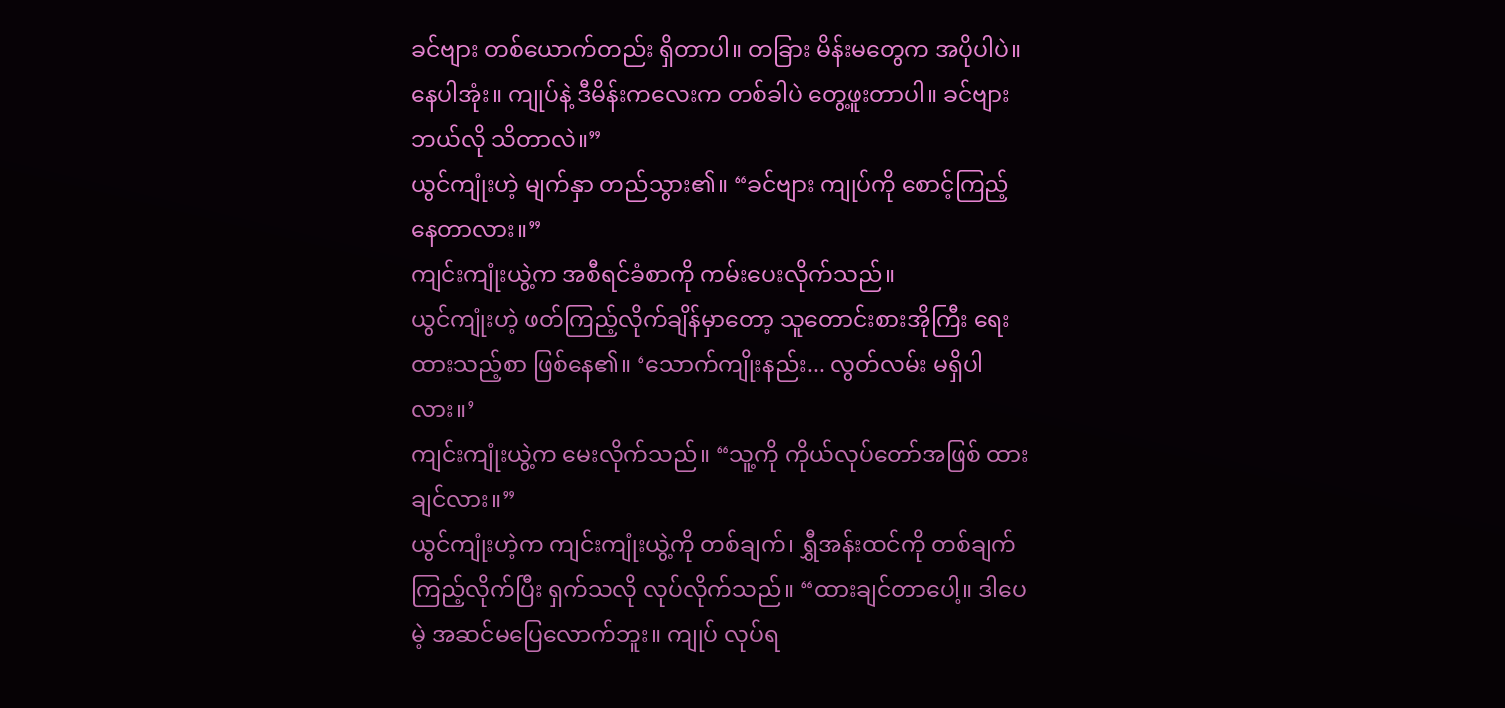ခင်ဗျား တစ်ယောက်တည်း ရှိတာပါ။ တခြား မိန်းမတွေက အပိုပါပဲ။ နေပါအုံး။ ကျုပ်နဲ့ ဒီမိန်းကလေးက တစ်ခါပဲ တွေ့ဖူးတာပါ။ ခင်ဗျား ဘယ်လို သိတာလဲ။”
ယွင်ကျုံးဟဲ့ မျက်နှာ တည်သွား၏။ “ခင်ဗျား ကျုပ်ကို စောင့်ကြည့်နေတာလား။”
ကျင်းကျုံးယွဲ့က အစီရင်ခံစာကို ကမ်းပေးလိုက်သည်။
ယွင်ကျုံးဟဲ့ ဖတ်ကြည့်လိုက်ချိန်မှာတော့ သူတောင်းစားအိုကြီး ရေးထားသည့်စာ ဖြစ်နေ၏။ ‘သောက်ကျိုးနည်း... လွတ်လမ်း မရှိပါလား။’
ကျင်းကျုံးယွဲ့က မေးလိုက်သည်။ “သူ့ကို ကိုယ်လုပ်တော်အဖြစ် ထားချင်လား။”
ယွင်ကျုံးဟဲ့က ကျင်းကျုံးယွဲ့ကို တစ်ချက်၊ ရွှီအန်းထင်ကို တစ်ချက် ကြည့်လိုက်ပြီး ရှက်သလို လုပ်လိုက်သည်။ “ထားချင်တာပေါ့။ ဒါပေမဲ့ အဆင်မပြေလောက်ဘူး။ ကျုပ် လုပ်ရ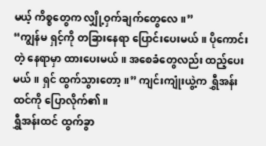မယ့် ကိစ္စတွေက လျှို့ဝှက်ချက်တွေလေ။”
“ကျွန်မ ရှင့်ကို တခြားနေရာ ပြောင်းပေးမယ်။ ပိုကောင်းတဲ့ နေရာမှာ ထားပေးမယ်။ အစေခံတွေလည်း ထည့်ပေးမယ်။ ရှင် ထွက်သွားတော့။” ကျင်းကျုံးယွဲ့က ရွှီအန်းထင်ကို ပြောလိုက်၏။
ရွှီအန်းထင် ထွက်ခွာ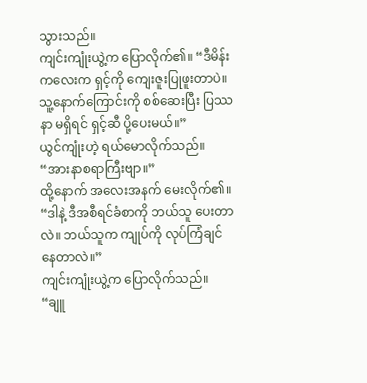သွားသည်။
ကျင်းကျုံးယွဲ့က ပြောလိုက်၏။ “ဒီမိန်းကလေးက ရှင့်ကို ကျေးဇူးပြုဖူးတာပဲ။ သူ့နောက်ကြောင်းကို စစ်ဆေးပြီး ပြဿနာ မရှိရင် ရှင့်ဆီ ပို့ပေးမယ်။”
ယွင်ကျုံးဟဲ့ ရယ်မောလိုက်သည်။ “အားနာစရာကြီးဗျာ။”
ထို့နောက် အလေးအနက် မေးလိုက်၏။ “ဒါနဲ့ ဒီအစီရင်ခံစာကို ဘယ်သူ ပေးတာလဲ။ ဘယ်သူက ကျုပ်ကို လုပ်ကြံချင်နေတာလဲ။”
ကျင်းကျုံးယွဲ့က ပြောလိုက်သည်။ “ချူ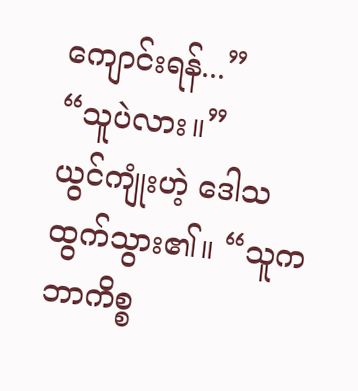ကျောင်းရန်...”
“သူပဲလား။”
ယွင်ကျုံးဟဲ့ ဒေါသထွက်သွား၏။ “သူက ဘာကိစ္စ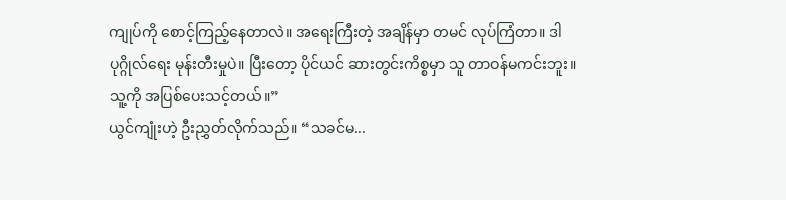ကျုပ်ကို စောင့်ကြည့်နေတာလဲ။ အရေးကြီးတဲ့ အချိန်မှာ တမင် လုပ်ကြံတာ။ ဒါ ပုဂ္ဂိုလ်ရေး မုန်းတီးမှုပဲ။ ပြီးတော့ ပိုင်ယင် ဆားတွင်းကိစ္စမှာ သူ တာဝန်မကင်းဘူး။ သူ့ကို အပြစ်ပေးသင့်တယ်။”
ယွင်ကျုံးဟဲ့ ဦးညွှတ်လိုက်သည်။ “သခင်မ...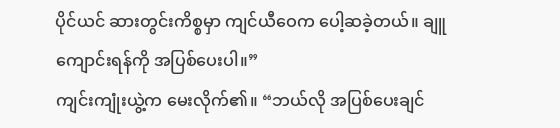ပိုင်ယင် ဆားတွင်းကိစ္စမှာ ကျင်ယီဝေက ပေါ့ဆခဲ့တယ်။ ချူကျောင်းရန်ကို အပြစ်ပေးပါ။”
ကျင်းကျုံးယွဲ့က မေးလိုက်၏။ “ဘယ်လို အပြစ်ပေးချင်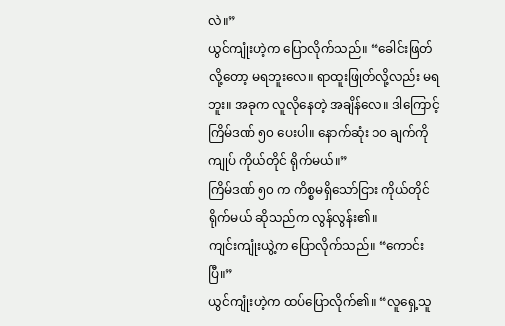လဲ။”
ယွင်ကျုံးဟဲ့က ပြောလိုက်သည်။ “ခေါင်းဖြတ်လို့တော့ မရဘူးလေ။ ရာထူးဖြုတ်လို့လည်း မရဘူး။ အခုက လူလိုနေတဲ့ အချိန်လေ။ ဒါကြောင့် ကြိမ်ဒဏ် ၅၀ ပေးပါ။ နောက်ဆုံး ၁၀ ချက်ကို ကျုပ် ကိုယ်တိုင် ရိုက်မယ်။”
ကြိမ်ဒဏ် ၅၀ က ကိစ္စမရှိသော်ငြား ကိုယ်တိုင်ရိုက်မယ် ဆိုသည်က လွန်လွန်း၏။
ကျင်းကျုံးယွဲ့က ပြောလိုက်သည်။ “ကောင်းပြီ။”
ယွင်ကျုံးဟဲ့က ထပ်ပြောလိုက်၏။ “လူရှေ့သူ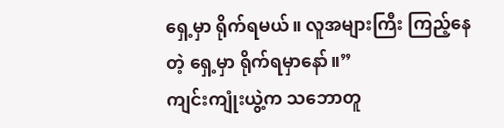ရှေ့မှာ ရိုက်ရမယ်။ လူအများကြီး ကြည့်နေတဲ့ ရှေ့မှာ ရိုက်ရမှာနော်။”
ကျင်းကျုံးယွဲ့က သဘောတူ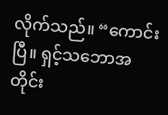လိုက်သည်။ “ကောင်းပြီ။ ရှင့်သဘောအတိုင်း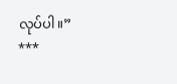လုပ်ပါ။”
***